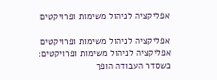אפליקציה לניהול משימות ופרויקטים

אפליקציה לניהול משימות ופרויקטים
אפליקציה לניהול משימות ופרויקטים: כשסדר העבודה הופך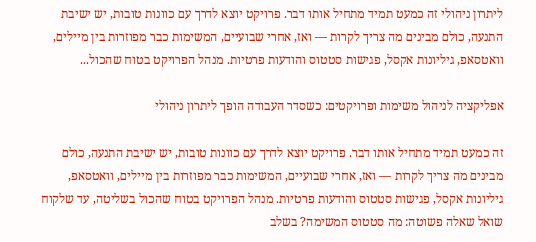ליתרון ניהולי זה כמעט תמיד מתחיל אותו דבר. פרויקט יוצא לדרך עם כוונות טובות, יש ישיבת התנעה, כולם מבינים מה צריך לקרות — ואז, אחרי שבועיים, המשימות כבר מפוזרות בין מיילים, וואטסאפ, גיליונות אקסל, פגישות סטטוס והודעות פרטיות. מנהל הפרויקט בטוח שהכול...

אפליקציה לניהול משימות ופרויקטים: כשסדר העבודה הופך ליתרון ניהולי

זה כמעט תמיד מתחיל אותו דבר. פרויקט יוצא לדרך עם כוונות טובות, יש ישיבת התנעה, כולם מבינים מה צריך לקרות — ואז, אחרי שבועיים, המשימות כבר מפוזרות בין מיילים, וואטסאפ, גיליונות אקסל, פגישות סטטוס והודעות פרטיות. מנהל הפרויקט בטוח שהכול בשליטה, עד שלקוח שואל שאלה פשוטה: מה סטטוס המשימה? בשלב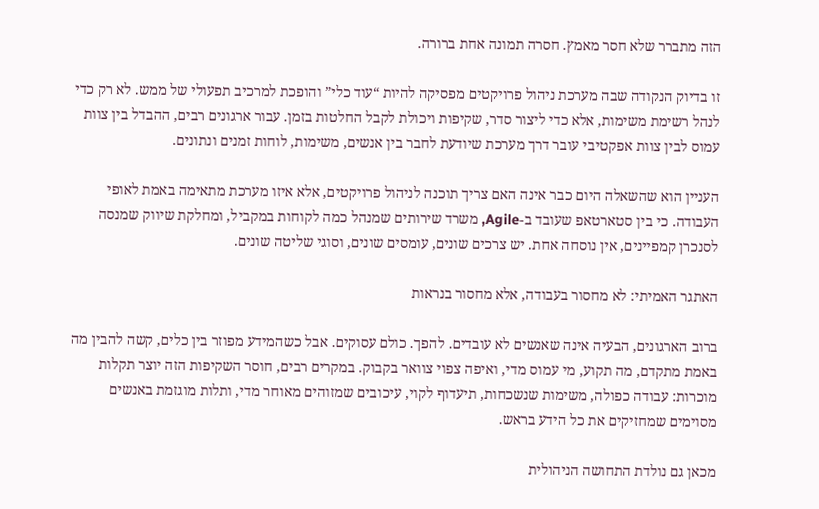הזה מתברר שלא חסר מאמץ. חסרה תמונה אחת ברורה.

זו בדיוק הנקודה שבה מערכת ניהול פרויקטים מפסיקה להיות “עוד כלי” והופכת למרכיב תפעולי של ממש. לא רק כדי לנהל רשימת משימות, אלא כדי ליצור סדר, שקיפות ויכולת לקבל החלטות בזמן. עבור ארגונים רבים, ההבדל בין צוות עמוס לבין צוות אפקטיבי עובר דרך מערכת שיודעת לחבר בין אנשים, משימות, לוחות זמנים ונתונים.

העניין הוא שהשאלה היום כבר אינה האם צריך תוכנה לניהול פרויקטים, אלא איזו מערכת מתאימה באמת לאופי העבודה. כי בין סטארטאפ שעובד ב-Agile, משרד שירותים שמנהל כמה לקוחות במקביל, ומחלקת שיווק שמנסה לסנכרן קמפיינים, אין נוסחה אחת. יש צרכים שונים, עומסים שונים, וסוגי שליטה שונים.

האתגר האמיתי: לא מחסור בעבודה, אלא מחסור בנראות

ברוב הארגונים, הבעיה אינה שאנשים לא עובדים. להפך. כולם עסוקים. אבל כשהמידע מפוזר בין כלים, קשה להבין מה באמת מתקדם, מה תקוע, מי עמוס מדי, ואיפה צפוי צוואר בקבוק. במקרים רבים, חוסר השקיפות הזה יוצר תקלות מוכרות: עבודה כפולה, משימות שנשכחות, תיעדוף לקוי, עיכובים שמזוהים מאוחר מדי, ותלות מוגזמת באנשים מסוימים שמחזיקים את כל הידע בראש.

מכאן גם נולדת התחושה הניהולית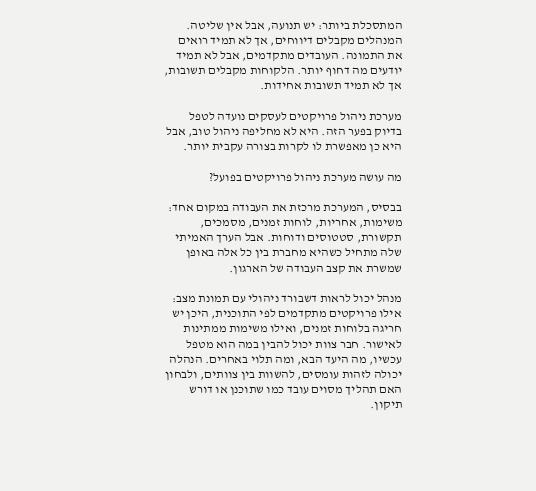המתסכלת ביותר: יש תנועה, אבל אין שליטה. המנהלים מקבלים דיווחים, אך לא תמיד רואים את התמונה. העובדים מתקדמים, אבל לא תמיד יודעים מה דחוף יותר. הלקוחות מקבלים תשובות, אך לא תמיד תשובות אחידות.

מערכת ניהול פרויקטים לעסקים נועדה לטפל בדיוק בפער הזה. היא לא מחליפה ניהול טוב, אבל היא כן מאפשרת לו לקרות בצורה עקבית יותר.

מה עושה מערכת ניהול פרויקטים בפועל?

בבסיס, המערכת מרכזת את העבודה במקום אחד: משימות, אחריות, לוחות זמנים, מסמכים, תקשורת, סטטוסים ודוחות. אבל הערך האמיתי שלה מתחיל כשהיא מחברת בין כל אלה באופן שמשרת את קצב העבודה של הארגון.

מנהל יכול לראות דשבורד ניהולי עם תמונת מצב: אילו פרויקטים מתקדמים לפי התוכנית, היכן יש חריגה בלוחות זמנים, ואילו משימות ממתינות לאישור. חבר צוות יכול להבין במה הוא מטפל עכשיו, מה היעד הבא, ומה תלוי באחרים. הנהלה יכולה לזהות עומסים, להשוות בין צוותים, ולבחון האם תהליך מסוים עובד כמו שתוכנן או דורש תיקון.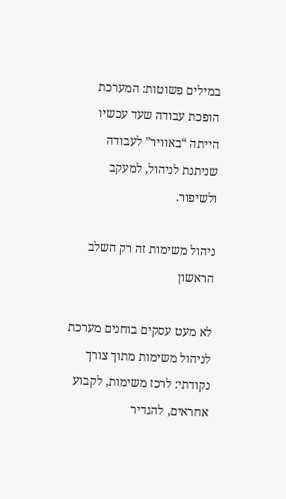במילים פשוטות: המערכת הופכת עבודה שעד עכשיו הייתה “באוויר” לעבודה שניתנת לניהול, למעקב ולשיפור.

ניהול משימות זה רק השלב הראשון

לא מעט עסקים בוחנים מערכת לניהול משימות מתוך צורך נקודתי: לרכז משימות, לקבוע אחראים, להגדיר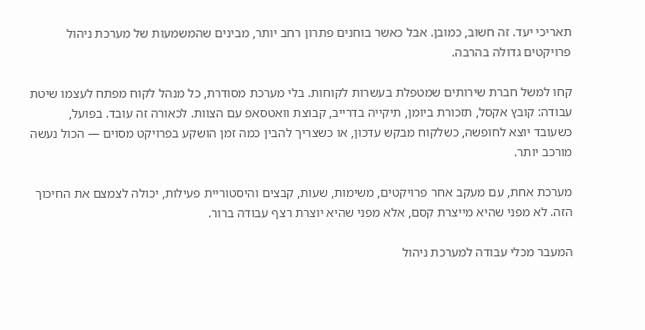תאריכי יעד. זה חשוב, כמובן. אבל כאשר בוחנים פתרון רחב יותר, מבינים שהמשמעות של מערכת ניהול פרויקטים גדולה בהרבה.

קחו למשל חברת שירותים שמטפלת בעשרות לקוחות. בלי מערכת מסודרת, כל מנהל לקוח מפתח לעצמו שיטת עבודה: קובץ אקסל, תזכורת ביומן, תיקייה בדרייב, קבוצת וואטסאפ עם הצוות. לכאורה זה עובד. בפועל, כשעובד יוצא לחופשה, כשלקוח מבקש עדכון, או כשצריך להבין כמה זמן הושקע בפרויקט מסוים — הכול נעשה מורכב יותר.

מערכת אחת, עם מעקב אחר פרויקטים, משימות, שעות, קבצים והיסטוריית פעילות, יכולה לצמצם את החיכוך הזה. לא מפני שהיא מייצרת קסם, אלא מפני שהיא יוצרת רצף עבודה ברור.

המעבר מכלי עבודה למערכת ניהול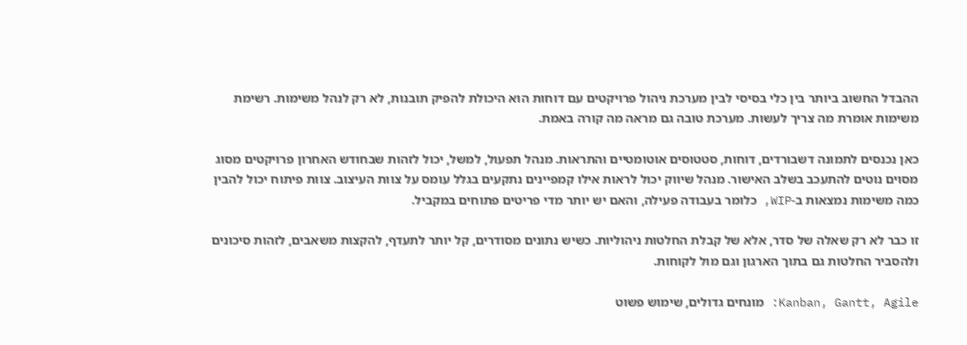ההבדל החשוב ביותר בין כלי בסיסי לבין מערכת ניהול פרויקטים עם דוחות הוא היכולת להפיק תובנות, לא רק לנהל משימות. רשימת משימות אומרת מה צריך לעשות. מערכת טובה גם מראה מה קורה באמת.

כאן נכנסים לתמונה דשבורדים, דוחות, סטטוסים אוטומטיים והתראות. מנהל תפעול, למשל, יכול לזהות שבחודש האחרון פרויקטים מסוג מסוים נוטים להתעכב בשלב האישור. מנהל שיווק יכול לראות אילו קמפיינים נתקעים בגלל עומס על צוות העיצוב. צוות פיתוח יכול להבין כמה משימות נמצאות ב-WIP, כלומר בעבודה פעילה, והאם יש יותר מדי פריטים פתוחים במקביל.

זו כבר לא רק שאלה של סדר, אלא של קבלת החלטות ניהוליות. כשיש נתונים מסודרים, קל יותר לתעדף, להקצות משאבים, לזהות סיכונים ולהסביר החלטות גם בתוך הארגון וגם מול לקוחות.

Kanban, Gantt, Agile: מונחים גדולים, שימוש פשוט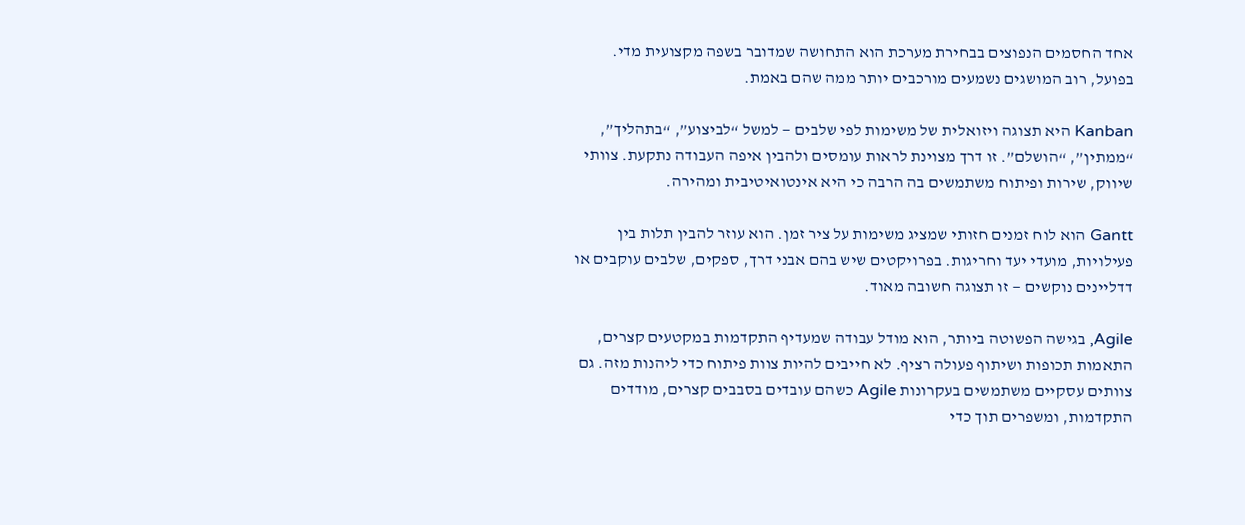אחד החסמים הנפוצים בבחירת מערכת הוא התחושה שמדובר בשפה מקצועית מדי. בפועל, רוב המושגים נשמעים מורכבים יותר ממה שהם באמת.

Kanban היא תצוגה ויזואלית של משימות לפי שלבים — למשל “לביצוע”, “בתהליך”, “ממתין”, “הושלם”. זו דרך מצוינת לראות עומסים ולהבין איפה העבודה נתקעת. צוותי שיווק, שירות ופיתוח משתמשים בה הרבה כי היא אינטואיטיבית ומהירה.

Gantt הוא לוח זמנים חזותי שמציג משימות על ציר זמן. הוא עוזר להבין תלות בין פעילויות, מועדי יעד וחריגות. בפרויקטים שיש בהם אבני דרך, ספקים, שלבים עוקבים או דדליינים נוקשים — זו תצוגה חשובה מאוד.

Agile, בגישה הפשוטה ביותר, הוא מודל עבודה שמעדיף התקדמות במקטעים קצרים, התאמות תכופות ושיתוף פעולה רציף. לא חייבים להיות צוות פיתוח כדי ליהנות מזה. גם צוותים עסקיים משתמשים בעקרונות Agile כשהם עובדים בסבבים קצרים, מודדים התקדמות, ומשפרים תוך כדי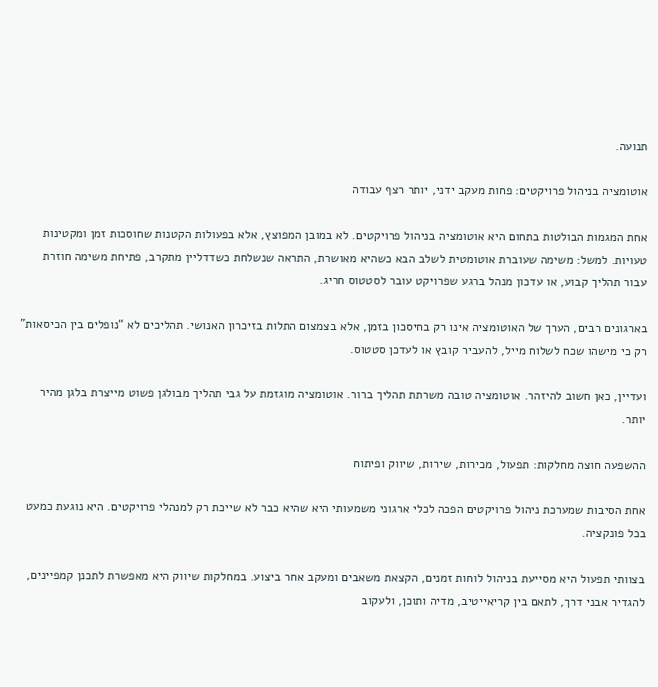תנועה.

אוטומציה בניהול פרויקטים: פחות מעקב ידני, יותר רצף עבודה

אחת המגמות הבולטות בתחום היא אוטומציה בניהול פרויקטים. לא במובן המפוצץ, אלא בפעולות הקטנות שחוסכות זמן ומקטינות טעויות. למשל: משימה שעוברת אוטומטית לשלב הבא כשהיא מאושרת, התראה שנשלחת כשדדליין מתקרב, פתיחת משימה חוזרת עבור תהליך קבוע, או עדכון מנהל ברגע שפרויקט עובר לסטטוס חריג.

בארגונים רבים, הערך של האוטומציה אינו רק בחיסכון בזמן, אלא בצמצום התלות בזיכרון האנושי. תהליכים לא “נופלים בין הכיסאות” רק כי מישהו שכח לשלוח מייל, להעביר קובץ או לעדכן סטטוס.

ועדיין, כאן חשוב להיזהר. אוטומציה טובה משרתת תהליך ברור. אוטומציה מוגזמת על גבי תהליך מבולגן פשוט מייצרת בלגן מהיר יותר.

ההשפעה חוצה מחלקות: תפעול, מכירות, שירות, שיווק ופיתוח

אחת הסיבות שמערכת ניהול פרויקטים הפכה לכלי ארגוני משמעותי היא שהיא כבר לא שייכת רק למנהלי פרויקטים. היא נוגעת כמעט בכל פונקציה.

בצוותי תפעול היא מסייעת בניהול לוחות זמנים, הקצאת משאבים ומעקב אחר ביצוע. במחלקות שיווק היא מאפשרת לתכנן קמפיינים, להגדיר אבני דרך, לתאם בין קריאייטיב, מדיה ותוכן, ולעקוב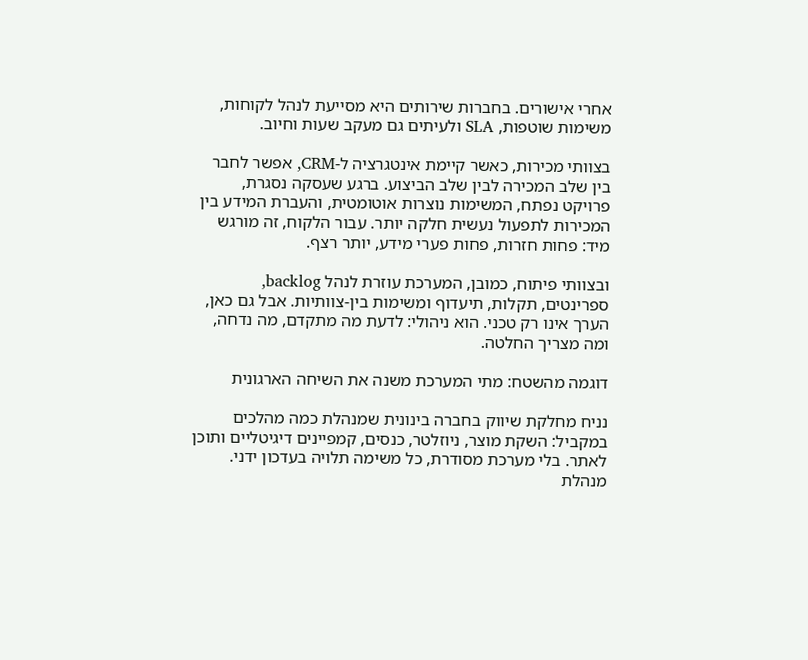אחרי אישורים. בחברות שירותים היא מסייעת לנהל לקוחות, משימות שוטפות, SLA ולעיתים גם מעקב שעות וחיוב.

בצוותי מכירות, כאשר קיימת אינטגרציה ל-CRM, אפשר לחבר בין שלב המכירה לבין שלב הביצוע. ברגע שעסקה נסגרת, פרויקט נפתח, המשימות נוצרות אוטומטית, והעברת המידע בין המכירות לתפעול נעשית חלקה יותר. עבור הלקוח, זה מורגש מיד: פחות חזרות, פחות פערי מידע, יותר רצף.

ובצוותי פיתוח, כמובן, המערכת עוזרת לנהל backlog, ספרינטים, תקלות, תיעדוף ומשימות בין-צוותיות. אבל גם כאן, הערך אינו רק טכני. הוא ניהולי: לדעת מה מתקדם, מה נדחה, ומה מצריך החלטה.

דוגמה מהשטח: מתי המערכת משנה את השיחה הארגונית

נניח מחלקת שיווק בחברה בינונית שמנהלת כמה מהלכים במקביל: השקת מוצר, ניוזלטר, כנסים, קמפיינים דיגיטליים ותוכן לאתר. בלי מערכת מסודרת, כל משימה תלויה בעדכון ידני. מנהלת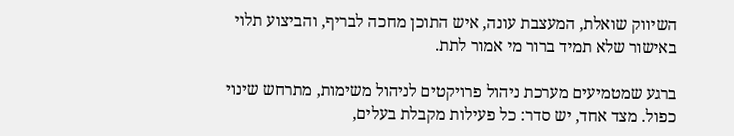השיווק שואלת, המעצבת עונה, איש התוכן מחכה לבריף, והביצוע תלוי באישור שלא תמיד ברור מי אמור לתת.

ברגע שמטמיעים מערכת ניהול פרויקטים לניהול משימות, מתרחש שינוי כפול. מצד אחד, יש סדר: כל פעילות מקבלת בעלים,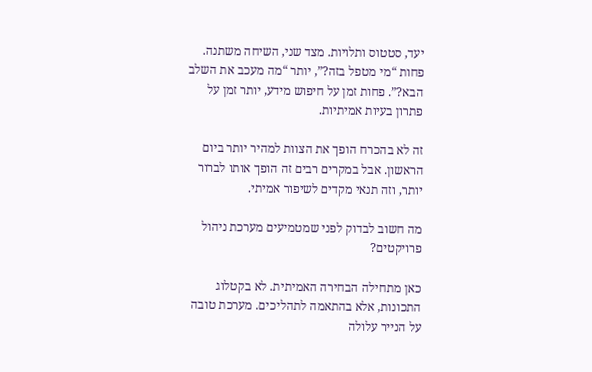יעד, סטטוס ותלויות. מצד שני, השיחה משתנה. פחות “מי מטפל בזה?”, יותר “מה מעכב את השלב הבא?”. פחות זמן על חיפוש מידע, יותר זמן על פתרון בעיות אמיתיות.

זה לא בהכרח הופך את הצוות למהיר יותר ביום הראשון. אבל במקרים רבים זה הופך אותו לברור יותר, וזה תנאי מקדים לשיפור אמיתי.

מה חשוב לבדוק לפני שמטמיעים מערכת ניהול פרויקטים?

כאן מתחילה הבחירה האמיתית. לא בקטלוג התכונות, אלא בהתאמה לתהליכים. מערכת טובה על הנייר עלולה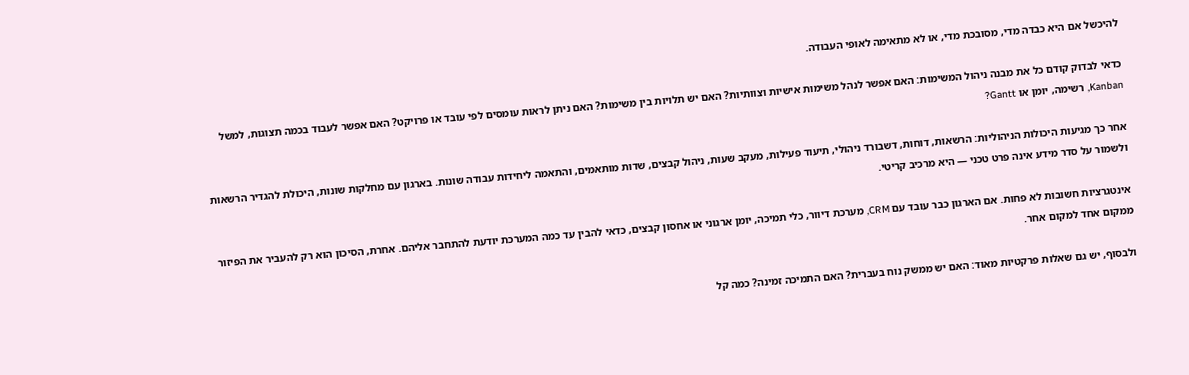להיכשל אם היא כבדה מדי, מסובכת מדי, או לא מתאימה לאופי העבודה.

כדאי לבדוק קודם כל את מבנה ניהול המשימות: האם אפשר לנהל משימות אישיות וצוותיות? האם יש תלויות בין משימות? האם ניתן לראות עומסים לפי עובד או פרויקט? האם אפשר לעבוד בכמה תצוגות, למשל Kanban, רשימה, יומן או Gantt?

אחר כך מגיעות היכולות הניהוליות: הרשאות, דוחות, דשבורד ניהולי, תיעוד פעילות, מעקב שעות, ניהול קבצים, שדות מותאמים, והתאמה ליחידות עבודה שונות. בארגון עם מחלקות שונות, היכולת להגדיר הרשאות ולשמור על סדר מידע אינה פרט טכני — היא מרכיב קריטי.

אינטגרציות חשובות לא פחות. אם הארגון כבר עובד עם CRM, מערכת דיוור, כלי תמיכה, יומן ארגוני או אחסון קבצים, כדאי להבין עד כמה המערכת יודעת להתחבר אליהם. אחרת, הסיכון הוא רק להעביר את הפיזור ממקום אחד למקום אחר.

ולבסוף, יש גם שאלות פרקטיות מאוד: האם יש ממשק נוח בעברית? האם התמיכה זמינה? כמה קל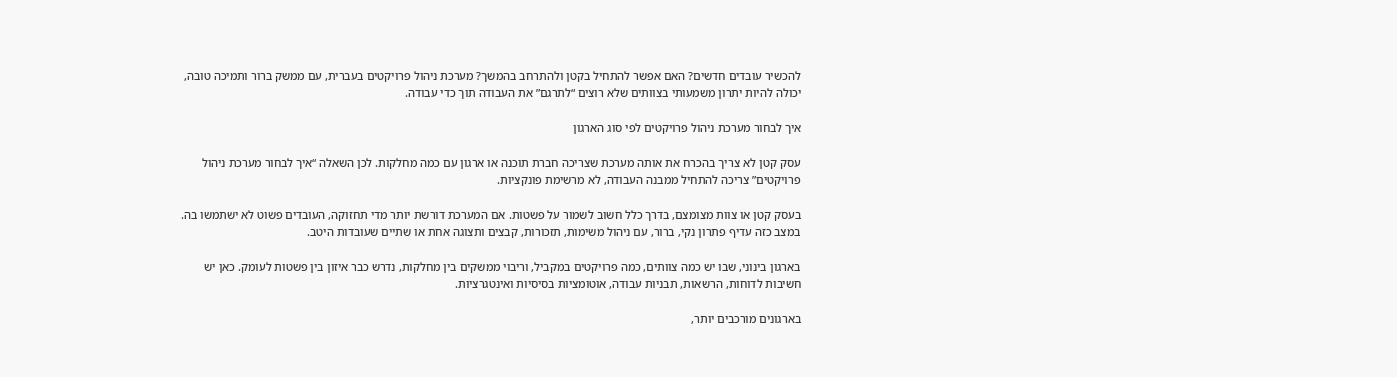להכשיר עובדים חדשים? האם אפשר להתחיל בקטן ולהתרחב בהמשך? מערכת ניהול פרויקטים בעברית, עם ממשק ברור ותמיכה טובה, יכולה להיות יתרון משמעותי בצוותים שלא רוצים “לתרגם” את העבודה תוך כדי עבודה.

איך לבחור מערכת ניהול פרויקטים לפי סוג הארגון

עסק קטן לא צריך בהכרח את אותה מערכת שצריכה חברת תוכנה או ארגון עם כמה מחלקות. לכן השאלה “איך לבחור מערכת ניהול פרויקטים” צריכה להתחיל ממבנה העבודה, לא מרשימת פונקציות.

בעסק קטן או צוות מצומצם, בדרך כלל חשוב לשמור על פשטות. אם המערכת דורשת יותר מדי תחזוקה, העובדים פשוט לא ישתמשו בה. במצב כזה עדיף פתרון נקי, ברור, עם ניהול משימות, תזכורות, קבצים ותצוגה אחת או שתיים שעובדות היטב.

בארגון בינוני, שבו יש כמה צוותים, כמה פרויקטים במקביל, וריבוי ממשקים בין מחלקות, נדרש כבר איזון בין פשטות לעומק. כאן יש חשיבות לדוחות, הרשאות, תבניות עבודה, אוטומציות בסיסיות ואינטגרציות.

בארגונים מורכבים יותר,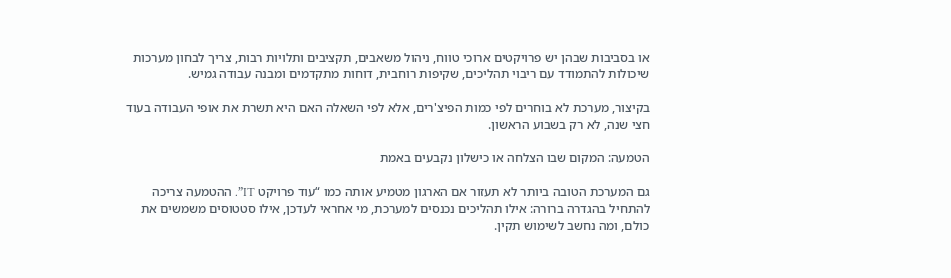או בסביבות שבהן יש פרויקטים ארוכי טווח, ניהול משאבים, תקציבים ותלויות רבות, צריך לבחון מערכות שיכולות להתמודד עם ריבוי תהליכים, שקיפות רוחבית, דוחות מתקדמים ומבנה עבודה גמיש.

בקיצור, מערכת לא בוחרים לפי כמות הפיצ'רים, אלא לפי השאלה האם היא תשרת את אופי העבודה בעוד חצי שנה, לא רק בשבוע הראשון.

הטמעה: המקום שבו הצלחה או כישלון נקבעים באמת

גם המערכת הטובה ביותר לא תעזור אם הארגון מטמיע אותה כמו “עוד פרויקט IT”. ההטמעה צריכה להתחיל בהגדרה ברורה: אילו תהליכים נכנסים למערכת, מי אחראי לעדכן, אילו סטטוסים משמשים את כולם, ומה נחשב לשימוש תקין.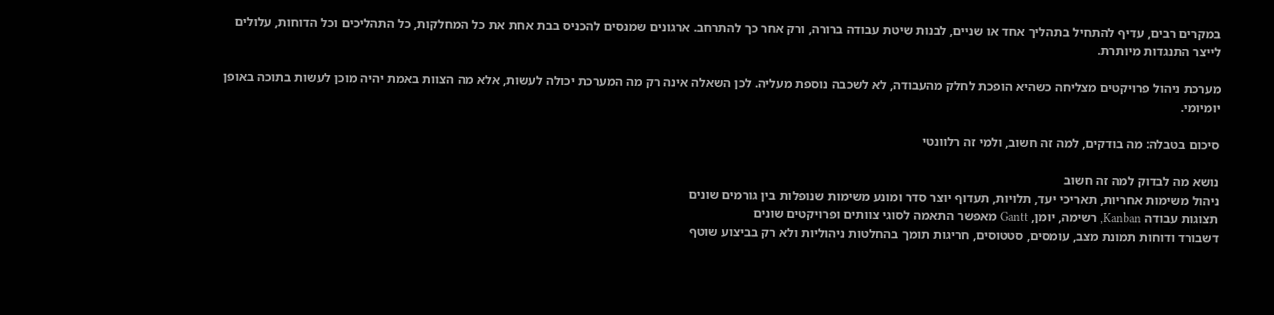במקרים רבים, עדיף להתחיל בתהליך אחד או שניים, לבנות שיטת עבודה ברורה, ורק אחר כך להתרחב. ארגונים שמנסים להכניס בבת אחת את כל המחלקות, כל התהליכים וכל הדוחות, עלולים לייצר התנגדות מיותרת.

מערכת ניהול פרויקטים מצליחה כשהיא הופכת לחלק מהעבודה, לא לשכבה נוספת מעליה. לכן השאלה אינה רק מה המערכת יכולה לעשות, אלא מה הצוות באמת יהיה מוכן לעשות בתוכה באופן יומיומי.

סיכום בטבלה: מה בודקים, למה זה חשוב, ולמי זה רלוונטי

נושא מה לבדוק למה זה חשוב
ניהול משימות אחריות, תאריכי יעד, תלויות, תעדוף יוצר סדר ומונע משימות שנופלות בין גורמים שונים
תצוגות עבודה Kanban, רשימה, יומן, Gantt מאפשר התאמה לסוגי צוותים ופרויקטים שונים
דשבורד ודוחות תמונת מצב, עומסים, סטטוסים, חריגות תומך בהחלטות ניהוליות ולא רק בביצוע שוטף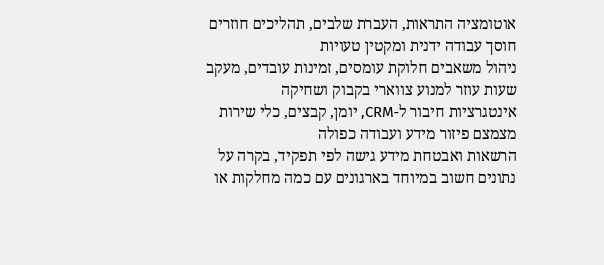אוטומציה התראות, העברת שלבים, תהליכים חוזרים חוסך עבודה ידנית ומקטין טעויות
ניהול משאבים חלוקת עומסים, זמינות עובדים, מעקב שעות עוזר למנוע צווארי בקבוק ושחיקה
אינטגרציות חיבור ל-CRM, יומן, קבצים, כלי שירות מצמצם פיזור מידע ועבודה כפולה
הרשאות ואבטחת מידע גישה לפי תפקיד, בקרה על נתונים חשוב במיוחד בארגונים עם כמה מחלקות או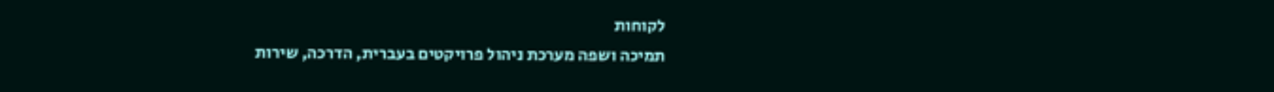לקוחות
תמיכה ושפה מערכת ניהול פרויקטים בעברית, הדרכה, שירות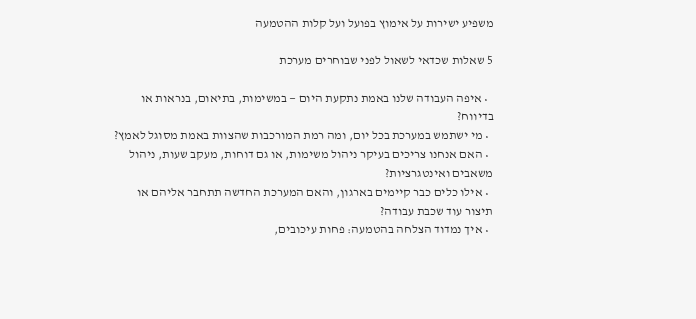משפיע ישירות על אימוץ בפועל ועל קלות ההטמעה

5 שאלות שכדאי לשאול לפני שבוחרים מערכת

  • איפה העבודה שלנו באמת נתקעת היום — במשימות, בתיאום, בנראות או בדיווח?
  • מי ישתמש במערכת בכל יום, ומה רמת המורכבות שהצוות באמת מסוגל לאמץ?
  • האם אנחנו צריכים בעיקר ניהול משימות, או גם דוחות, מעקב שעות, ניהול משאבים ואינטגרציות?
  • אילו כלים כבר קיימים בארגון, והאם המערכת החדשה תתחבר אליהם או תיצור עוד שכבת עבודה?
  • איך נמדוד הצלחה בהטמעה: פחות עיכובים,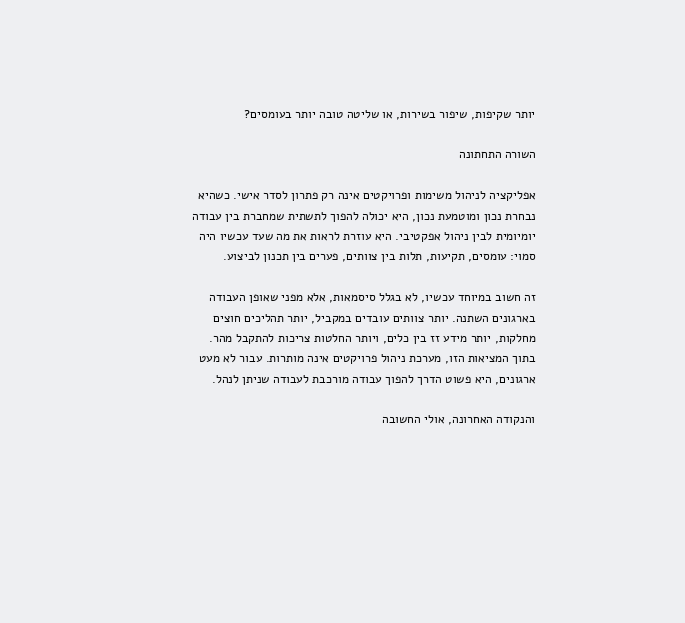יותר שקיפות, שיפור בשירות, או שליטה טובה יותר בעומסים?

השורה התחתונה

אפליקציה לניהול משימות ופרויקטים אינה רק פתרון לסדר אישי. כשהיא נבחרת נכון ומוטמעת נכון, היא יכולה להפוך לתשתית שמחברת בין עבודה יומיומית לבין ניהול אפקטיבי. היא עוזרת לראות את מה שעד עכשיו היה סמוי: עומסים, תקיעות, תלות בין צוותים, פערים בין תכנון לביצוע.

זה חשוב במיוחד עכשיו, לא בגלל סיסמאות, אלא מפני שאופן העבודה בארגונים השתנה. יותר צוותים עובדים במקביל, יותר תהליכים חוצים מחלקות, יותר מידע זז בין כלים, ויותר החלטות צריכות להתקבל מהר. בתוך המציאות הזו, מערכת ניהול פרויקטים אינה מותרות. עבור לא מעט ארגונים, היא פשוט הדרך להפוך עבודה מורכבת לעבודה שניתן לנהל.

והנקודה האחרונה, אולי החשובה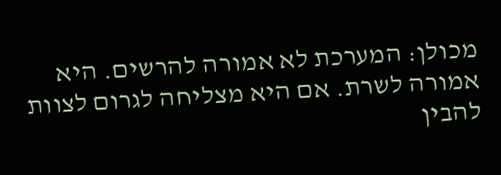מכולן: המערכת לא אמורה להרשים. היא אמורה לשרת. אם היא מצליחה לגרום לצוות להבין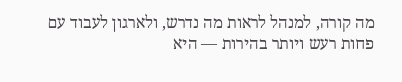מה קורה, למנהל לראות מה נדרש, ולארגון לעבוד עם פחות רעש ויותר בהירות — היא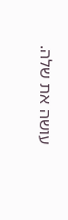עושה את שלה.